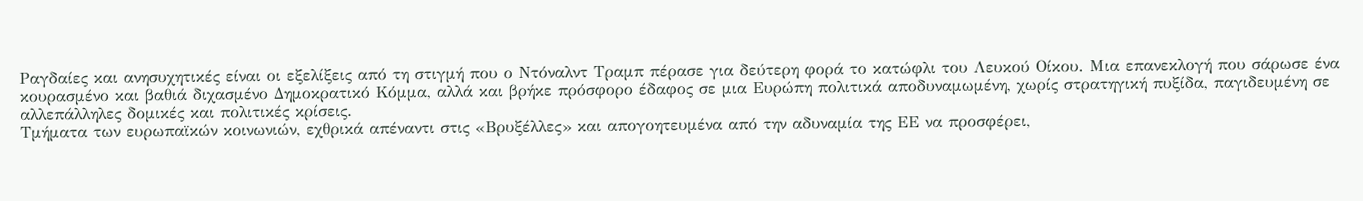Ραγδαίες και ανησυχητικές είναι οι εξελίξεις από τη στιγμή που ο Ντόναλντ Τραμπ πέρασε για δεύτερη φορά το κατώφλι του Λευκού Οίκου. Μια επανεκλογή που σάρωσε ένα κουρασμένο και βαθιά διχασμένο Δημοκρατικό Κόμμα, αλλά και βρήκε πρόσφορο έδαφος σε μια Ευρώπη πολιτικά αποδυναμωμένη, χωρίς στρατηγική πυξίδα, παγιδευμένη σε αλλεπάλληλες δομικές και πολιτικές κρίσεις.
Τμήματα των ευρωπαϊκών κοινωνιών, εχθρικά απέναντι στις «Βρυξέλλες» και απογοητευμένα από την αδυναμία της ΕΕ να προσφέρει,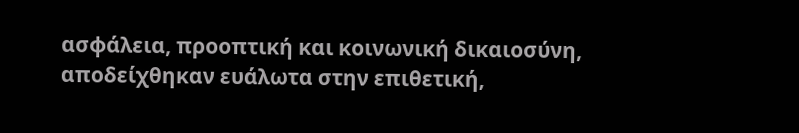ασφάλεια, προοπτική και κοινωνική δικαιοσύνη, αποδείχθηκαν ευάλωτα στην επιθετική,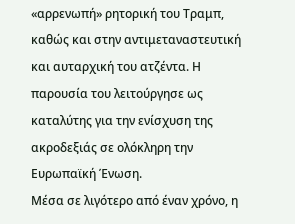«αρρενωπή» ρητορική του Τραμπ, καθώς και στην αντιμεταναστευτική και αυταρχική του ατζέντα. Η παρουσία του λειτούργησε ως καταλύτης για την ενίσχυση της ακροδεξιάς σε ολόκληρη την Ευρωπαϊκή Ένωση.
Μέσα σε λιγότερο από έναν χρόνο, η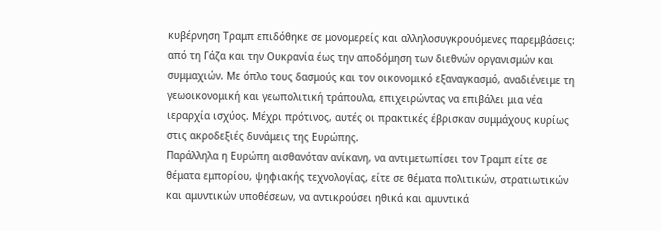κυβέρνηση Τραμπ επιδόθηκε σε μονομερείς και αλληλοσυγκρουόμενες παρεμβάσεις: από τη Γάζα και την Ουκρανία έως την αποδόμηση των διεθνών οργανισμών και συμμαχιών. Με όπλο τους δασμούς και τον οικονομικό εξαναγκασμό, αναδιένειμε τη γεωοικονομική και γεωπολιτική τράπουλα, επιχειρώντας να επιβάλει μια νέα ιεραρχία ισχύος. Μέχρι πρότινος, αυτές οι πρακτικές έβρισκαν συμμάχους κυρίως στις ακροδεξιές δυνάμεις της Ευρώπης.
Παράλληλα η Ευρώπη αισθανόταν ανίκανη, να αντιμετωπίσει τον Τραμπ είτε σε θέματα εμπορίου, ψηφιακής τεχνολογίας, είτε σε θέματα πολιτικών, στρατιωτικών και αμυντικών υποθέσεων, να αντικρούσει ηθικά και αμυντικά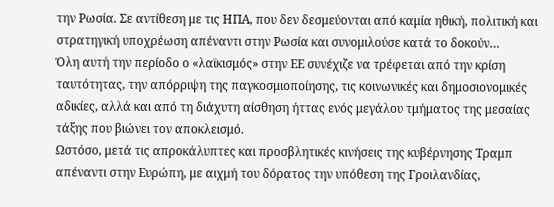την Ρωσία. Σε αντίθεση με τις ΗΠΑ, που δεν δεσμεύονται από καμία ηθική, πολιτική και στρατηγική υποχρέωση απέναντι στην Ρωσία και συνομιλούσε κατά το δοκούν…
Όλη αυτή την περίοδο ο «λαϊκισμός» στην ΕΕ συνέχιζε να τρέφεται από την κρίση ταυτότητας, την απόρριψη της παγκοσμιοποίησης, τις κοινωνικές και δημοσιονομικές αδικίες, αλλά και από τη διάχυτη αίσθηση ήττας ενός μεγάλου τμήματος της μεσαίας τάξης που βιώνει τον αποκλεισμό.
Ωστόσο, μετά τις απροκάλυπτες και προσβλητικές κινήσεις της κυβέρνησης Τραμπ απέναντι στην Ευρώπη, με αιχμή του δόρατος την υπόθεση της Γροιλανδίας,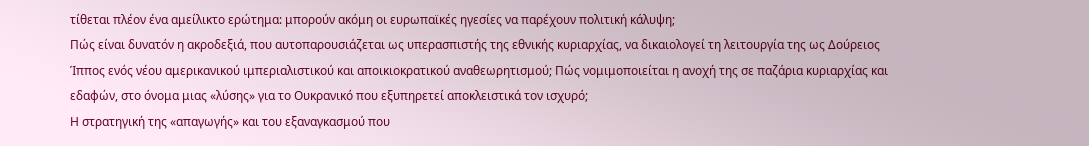τίθεται πλέον ένα αμείλικτο ερώτημα: μπορούν ακόμη οι ευρωπαϊκές ηγεσίες να παρέχουν πολιτική κάλυψη;
Πώς είναι δυνατόν η ακροδεξιά, που αυτοπαρουσιάζεται ως υπερασπιστής της εθνικής κυριαρχίας, να δικαιολογεί τη λειτουργία της ως Δούρειος Ίππος ενός νέου αμερικανικού ιμπεριαλιστικού και αποικιοκρατικού αναθεωρητισμού; Πώς νομιμοποιείται η ανοχή της σε παζάρια κυριαρχίας και εδαφών, στο όνομα μιας «λύσης» για το Ουκρανικό που εξυπηρετεί αποκλειστικά τον ισχυρό;
Η στρατηγική της «απαγωγής» και του εξαναγκασμού που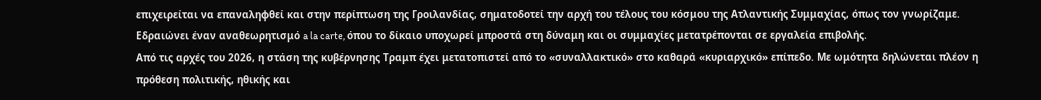επιχειρείται να επαναληφθεί και στην περίπτωση της Γροιλανδίας, σηματοδοτεί την αρχή του τέλους του κόσμου της Ατλαντικής Συμμαχίας, όπως τον γνωρίζαμε. Εδραιώνει έναν αναθεωρητισμό a la carte, όπου το δίκαιο υποχωρεί μπροστά στη δύναμη και οι συμμαχίες μετατρέπονται σε εργαλεία επιβολής.
Από τις αρχές του 2026, η στάση της κυβέρνησης Τραμπ έχει μετατοπιστεί από το «συναλλακτικό» στο καθαρά «κυριαρχικό» επίπεδο. Με ωμότητα δηλώνεται πλέον η πρόθεση πολιτικής, ηθικής και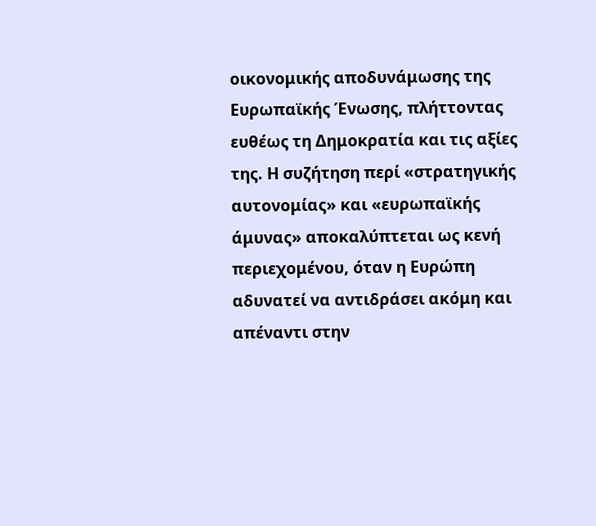οικονομικής αποδυνάμωσης της Ευρωπαϊκής Ένωσης, πλήττοντας ευθέως τη Δημοκρατία και τις αξίες της. Η συζήτηση περί «στρατηγικής αυτονομίας» και «ευρωπαϊκής άμυνας» αποκαλύπτεται ως κενή περιεχομένου, όταν η Ευρώπη αδυνατεί να αντιδράσει ακόμη και απέναντι στην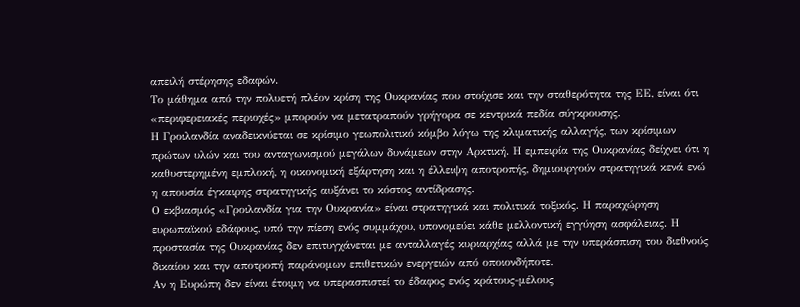απειλή στέρησης εδαφών.
Το μάθημα από την πολυετή πλέον κρίση της Ουκρανίας που στοίχισε και την σταθερότητα της ΕΕ, είναι ότι «περιφερειακές περιοχές» μπορούν να μετατραπούν γρήγορα σε κεντρικά πεδία σύγκρουσης.
Η Γροιλανδία αναδεικνύεται σε κρίσιμο γεωπολιτικό κόμβο λόγω της κλιματικής αλλαγής, των κρίσιμων πρώτων υλών και του ανταγωνισμού μεγάλων δυνάμεων στην Αρκτική. Η εμπειρία της Ουκρανίας δείχνει ότι η καθυστερημένη εμπλοκή, η οικονομική εξάρτηση και η έλλειψη αποτροπής, δημιουργούν στρατηγικά κενά ενώ η απουσία έγκαιρης στρατηγικής αυξάνει το κόστος αντίδρασης.
Ο εκβιασμός «Γροιλανδία για την Ουκρανία» είναι στρατηγικά και πολιτικά τοξικός. Η παραχώρηση ευρωπαϊκού εδάφους, υπό την πίεση ενός συμμάχου, υπονομεύει κάθε μελλοντική εγγύηση ασφάλειας. Η προστασία της Ουκρανίας δεν επιτυγχάνεται με ανταλλαγές κυριαρχίας αλλά με την υπεράσπιση του διεθνούς δικαίου και την αποτροπή παράνομων επιθετικών ενεργειών από οποιονδήποτε.
Αν η Ευρώπη δεν είναι έτοιμη να υπερασπιστεί το έδαφος ενός κράτους-μέλους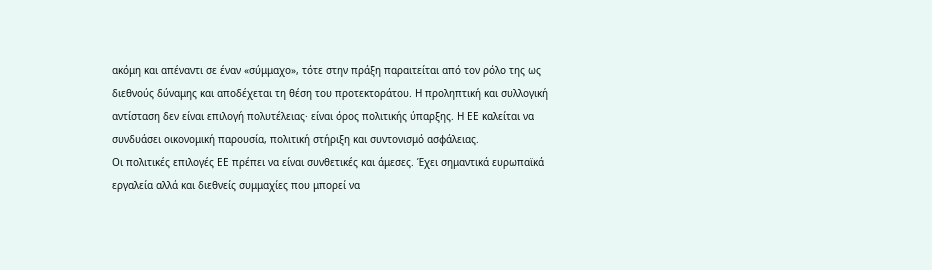ακόμη και απέναντι σε έναν «σύμμαχο», τότε στην πράξη παραιτείται από τον ρόλο της ως διεθνούς δύναμης και αποδέχεται τη θέση του προτεκτοράτου. Η προληπτική και συλλογική αντίσταση δεν είναι επιλογή πολυτέλειας· είναι όρος πολιτικής ύπαρξης. Η ΕΕ καλείται να συνδυάσει οικονομική παρουσία, πολιτική στήριξη και συντονισμό ασφάλειας.
Οι πολιτικές επιλογές ΕΕ πρέπει να είναι συνθετικές και άμεσες. Έχει σημαντικά ευρωπαϊκά εργαλεία αλλά και διεθνείς συμμαχίες που μπορεί να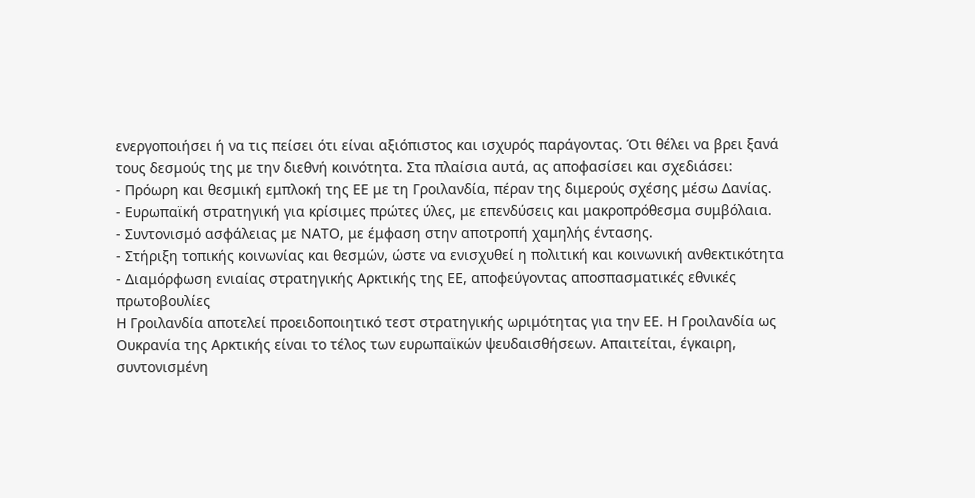ενεργοποιήσει ή να τις πείσει ότι είναι αξιόπιστος και ισχυρός παράγοντας. Ότι θέλει να βρει ξανά τους δεσμούς της με την διεθνή κοινότητα. Στα πλαίσια αυτά, ας αποφασίσει και σχεδιάσει:
- Πρόωρη και θεσμική εμπλοκή της ΕΕ με τη Γροιλανδία, πέραν της διμερούς σχέσης μέσω Δανίας.
- Ευρωπαϊκή στρατηγική για κρίσιμες πρώτες ύλες, με επενδύσεις και μακροπρόθεσμα συμβόλαια.
- Συντονισμό ασφάλειας με ΝΑΤΟ, με έμφαση στην αποτροπή χαμηλής έντασης.
- Στήριξη τοπικής κοινωνίας και θεσμών, ώστε να ενισχυθεί η πολιτική και κοινωνική ανθεκτικότητα
- Διαμόρφωση ενιαίας στρατηγικής Αρκτικής της ΕΕ, αποφεύγοντας αποσπασματικές εθνικές πρωτοβουλίες
Η Γροιλανδία αποτελεί προειδοποιητικό τεστ στρατηγικής ωριμότητας για την ΕΕ. Η Γροιλανδία ως Ουκρανία της Αρκτικής είναι το τέλος των ευρωπαϊκών ψευδαισθήσεων. Απαιτείται, έγκαιρη, συντονισμένη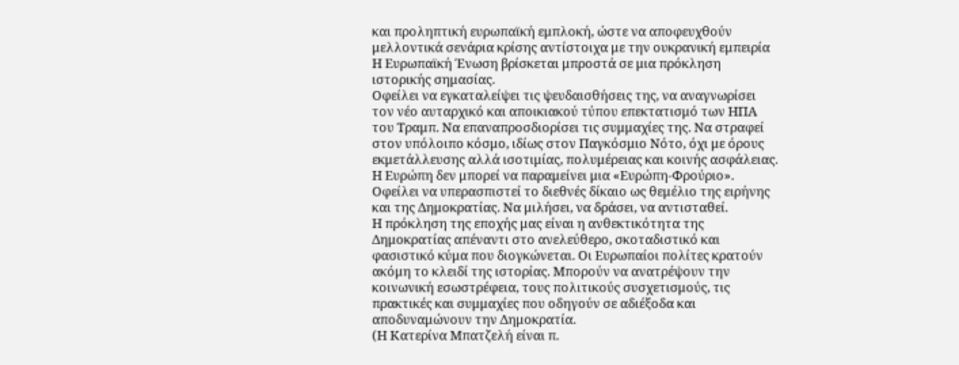και προληπτική ευρωπαϊκή εμπλοκή, ώστε να αποφευχθούν μελλοντικά σενάρια κρίσης αντίστοιχα με την ουκρανική εμπειρία
Η Ευρωπαϊκή Ένωση βρίσκεται μπροστά σε μια πρόκληση ιστορικής σημασίας.
Οφείλει να εγκαταλείψει τις ψευδαισθήσεις της, να αναγνωρίσει τον νέο αυταρχικό και αποικιακού τύπου επεκτατισμό των ΗΠΑ του Τραμπ. Να επαναπροσδιορίσει τις συμμαχίες της. Να στραφεί στον υπόλοιπο κόσμο, ιδίως στον Παγκόσμιο Νότο, όχι με όρους εκμετάλλευσης αλλά ισοτιμίας, πολυμέρειας και κοινής ασφάλειας.
Η Ευρώπη δεν μπορεί να παραμείνει μια «Ευρώπη-Φρούριο». Οφείλει να υπερασπιστεί το διεθνές δίκαιο ως θεμέλιο της ειρήνης και της Δημοκρατίας. Να μιλήσει, να δράσει, να αντισταθεί.
Η πρόκληση της εποχής μας είναι η ανθεκτικότητα της Δημοκρατίας απέναντι στο ανελεύθερο, σκοταδιστικό και φασιστικό κύμα που διογκώνεται. Οι Ευρωπαίοι πολίτες κρατούν ακόμη το κλειδί της ιστορίας. Μπορούν να ανατρέψουν την κοινωνική εσωστρέφεια, τους πολιτικούς συσχετισμούς, τις πρακτικές και συμμαχίες που οδηγούν σε αδιέξοδα και αποδυναμώνουν την Δημοκρατία.
(Η Κατερίνα Μπατζελή είναι π.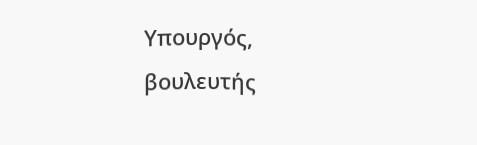Υπουργός, βουλευτής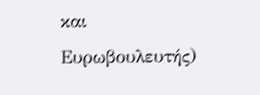και Ευρωβουλευτής)